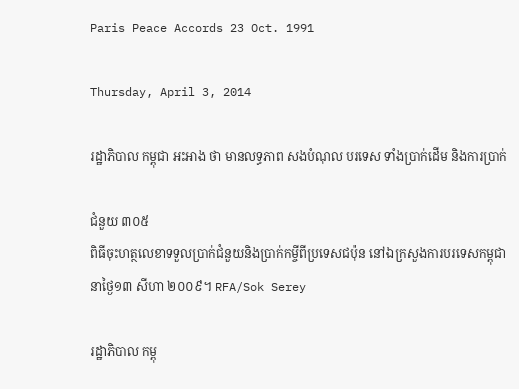Paris Peace Accords 23 Oct. 1991

Thursday, April 3, 2014

រដ្ឋាភិបាល កម្ពុជា អះអាង ថា មានលទ្ធភាព សងបំណុល បរទេស ទាំងប្រាក់ដើម និងការប្រាក់

ជំនួយ ៣០៥
ពិធីចុះហត្ថលេខាទទួលប្រាក់ជំនួយនិងប្រាក់កម្ចីពីប្រទេសជប៉ុន នៅឯក្រសួងការបរទេសកម្ពុជា នាថ្ងៃ១៣ សីហា ២០០៩។ RFA/Sok Serey

រដ្ឋាភិបាល កម្ពុ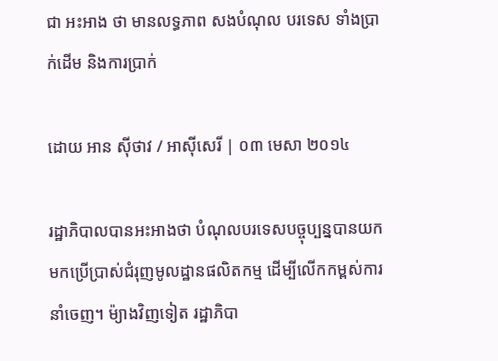ជា អះអាង ថា មានលទ្ធភាព សងបំណុល បរទេស ទាំងប្រាក់ដើម និងការប្រាក់

ដោយ អាន ស៊ីថាវ / អាស៊ីសេរី | ០៣ មេសា ២០១៤

រដ្ឋាភិបាលបានអះអាងថា បំណុលបរទេសបច្ចុប្បន្នបានយកមកប្រើប្រាស់ជំរុញមូលដ្ឋានផលិតកម្ម ដើម្បីលើកកម្ពស់ការនាំចេញ។ ម៉្យាងវិញទៀត រដ្ឋាភិបា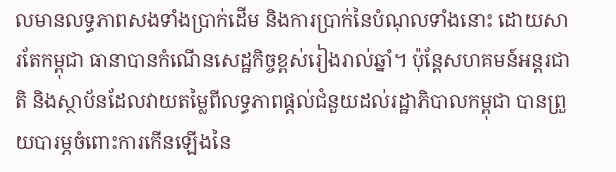លមានលទ្ធភាពសងទាំងប្រាក់ដើម និងការប្រាក់នៃបំណុលទាំងនោះ ដោយសារតែកម្ពុជា ធានាបានកំណើនសេដ្ឋកិច្ចខ្ពស់រៀងរាល់ឆ្នាំ។ ប៉ុន្តែសហគមន៍អន្តរជាតិ និងស្ថាប័នដែលវាយតម្លៃពីលទ្ធភាពផ្ដល់ជំនួយដល់រដ្ឋាភិបាលកម្ពុជា បានព្រួយបារម្ភចំពោះការកើនឡើងនៃ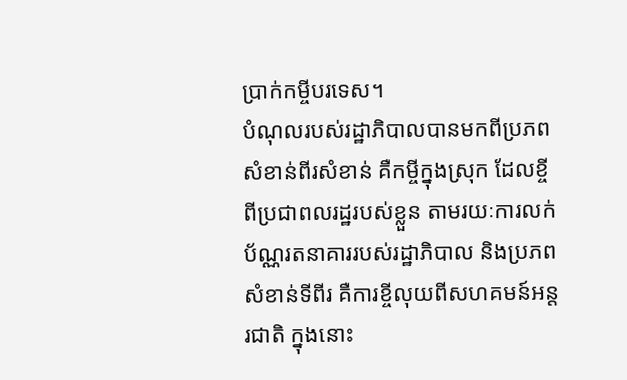ប្រាក់កម្ចីបរទេស។
បំណុលរបស់រដ្ឋាភិបាលបានមកពីប្រភពសំខាន់ពីរសំខាន់ គឺកម្ចីក្នុងស្រុក ដែលខ្ចីពីប្រជាពលរដ្ឋរបស់ខ្លួន តាមរយៈការលក់ប័ណ្ណរតនាគាររបស់រដ្ឋាភិបាល និងប្រភពសំខាន់ទីពីរ គឺការខ្ចីលុយពីសហគមន៍អន្តរជាតិ ក្នុងនោះ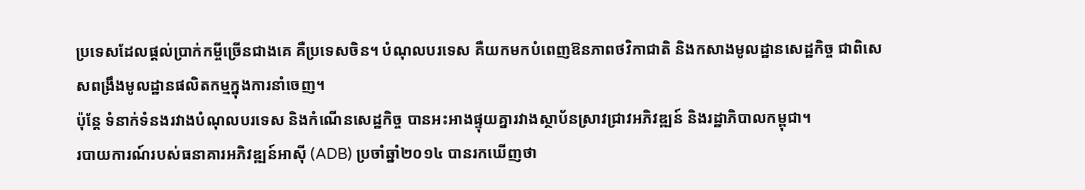ប្រទេសដែលផ្ដល់ប្រាក់កម្ចីច្រើនជាងគេ គឺប្រទេសចិន។ បំណុលបរទេស គឺយកមកបំពេញឱនភាពថវិកាជាតិ និងកសាងមូលដ្ឋានសេដ្ឋកិច្ច ជាពិសេសពង្រឹងមូលដ្ឋានផលិតកម្មក្នុងការនាំចេញ។
ប៉ុន្តែ ទំនាក់ទំនងរវាងបំណុលបរទេស និងកំណើនសេដ្ឋកិច្ច បានអះអាងផ្ទុយគ្នារវាងស្ថាប័នស្រាវជ្រាវអភិវឌ្ឍន៍ និងរដ្ឋាភិបាលកម្ពុជា។
របាយការណ៍របស់ធនាគារអភិវឌ្ឍន៍អាស៊ី (ADB) ប្រចាំឆ្នាំ២០១៤ បានរកឃើញថា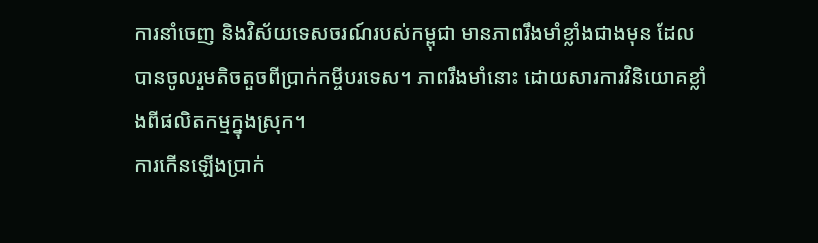ការនាំចេញ និងវិស័យទេសចរណ៍របស់កម្ពុជា មានភាពរឹងមាំខ្លាំងជាងមុន ដែលបានចូលរួមតិចតួចពីប្រាក់កម្ចីបរទេស។ ភាពរឹងមាំនោះ ដោយសារការវិនិយោគខ្លាំងពីផលិតកម្មក្នុងស្រុក។
ការកើនឡើងប្រាក់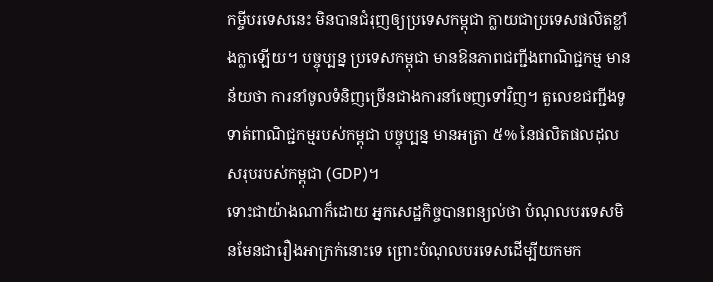កម្ចីបរទេសនេះ មិនបានជំរុញឲ្យប្រទេសកម្ពុជា ក្លាយជាប្រទេសផលិតខ្លាំងក្លាឡើយ។ បច្ចុប្បន្ន ប្រទេសកម្ពុជា មានឱនភាពជញ្ជីងពាណិជ្ជកម្ម មានន័យថា ការនាំចូលទំនិញច្រើនជាងការនាំចេញទៅវិញ។ តួលេខជញ្ជីងទូទាត់ពាណិជ្ជកម្មរបស់កម្ពុជា បច្ចុប្បន្ន មានអត្រា ៥% នៃផលិតផលដុលសរុបរបស់កម្ពុជា (GDP)។
ទោះជាយ៉ាងណាក៏ដោយ អ្នកសេដ្ឋកិច្ចបានពន្យល់ថា បំណុលបរទេសមិនមែនជារឿងអាក្រក់នោះទេ ព្រោះបំណុលបរទេសដើម្បីយកមក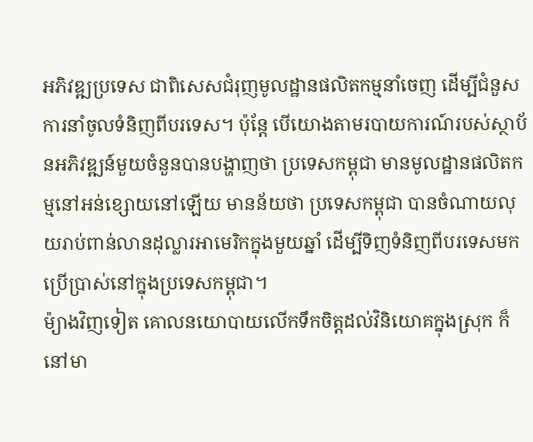អភិវឌ្ឍប្រទេស ជាពិសេសជំរុញមូលដ្ឋានផលិតកម្មនាំចេញ ដើម្បីជំនួសការនាំចូលទំនិញពីបរទេស។ ប៉ុន្តែ បើយោងតាមរបាយការណ៍របស់ស្ថាប័នអភិវឌ្ឍន៍មួយចំនួនបានបង្ហាញថា ប្រទេសកម្ពុជា មានមូលដ្ឋានផលិតកម្មនៅអន់ខ្សោយនៅឡើយ មានន័យថា ប្រទេសកម្ពុជា បានចំណាយលុយរាប់ពាន់លានដុល្លារអាមេរិកក្នុងមួយឆ្នាំ ដើម្បីទិញទំនិញពីបរទេសមកប្រើប្រាស់នៅក្នុងប្រទេសកម្ពុជា។
ម៉្យាងវិញទៀត គោលនយោបាយលើកទឹកចិត្តដល់វិនិយោគក្នុងស្រុក ក៏នៅមា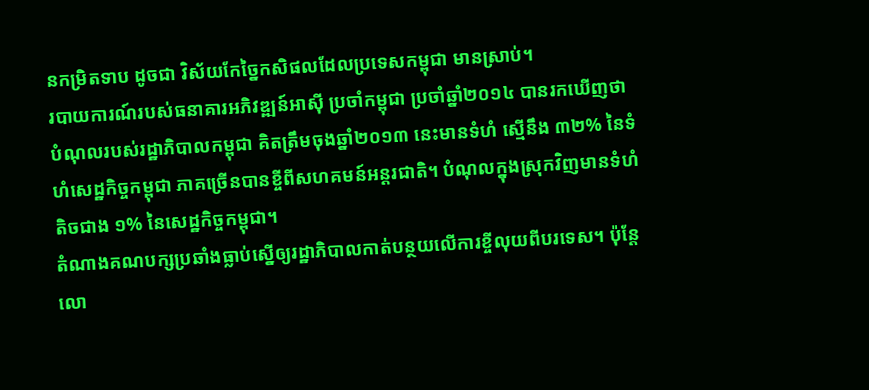នកម្រិតទាប ដូចជា វិស័យកែច្នៃកសិផលដែលប្រទេសកម្ពុជា មានស្រាប់។
របាយការណ៍របស់ធនាគារអភិវឌ្ឍន៍អាស៊ី ប្រចាំកម្ពុជា ប្រចាំឆ្នាំ២០១៤ បានរកឃើញថា បំណុលរបស់រដ្ឋាភិបាលកម្ពុជា គិតត្រឹមចុងឆ្នាំ២០១៣ នេះមានទំហំ ស្មើនឹង ៣២% នៃទំហំសេដ្ឋកិច្ចកម្ពុជា ភាគច្រើនបានខ្ចីពីសហគមន៍អន្តរជាតិ។ បំណុលក្នុងស្រុកវិញមានទំហំតិចជាង ១% នៃសេដ្ឋកិច្ចកម្ពុជា។
តំណាងគណបក្សប្រឆាំងធ្លាប់ស្នើឲ្យរដ្ឋាភិបាលកាត់បន្ថយលើការខ្ចីលុយពីបរទេស។ ប៉ុន្តែលោ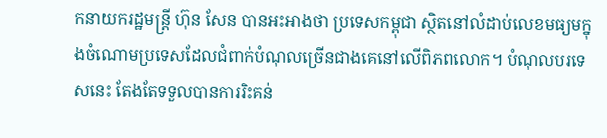កនាយករដ្ឋមន្ត្រី ហ៊ុន សែន បានអះអាងថា ប្រទេសកម្ពុជា ស្ថិតនៅលំដាប់លេខមធ្យមក្នុងចំណោមប្រទេសដែលជំពាក់បំណុលច្រើនជាងគេនៅលើពិភពលោក។ បំណុលបរទេសនេះ តែងតែទទួលបានការរិះគន់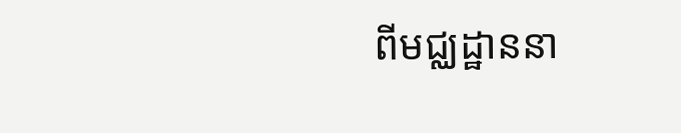ពីមជ្ឈដ្ឋាននា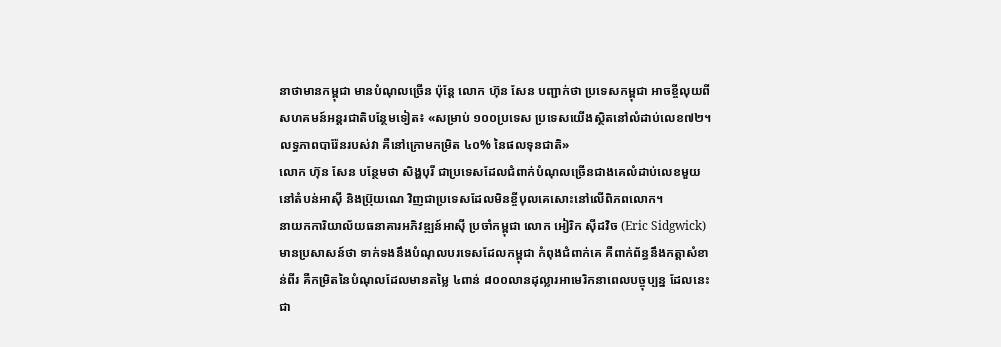នាថាមានកម្ពុជា មានបំណុលច្រើន ប៉ុន្តែ លោក ហ៊ុន សែន បញ្ជាក់ថា ប្រទេសកម្ពុជា អាចខ្ចីលុយពីសហគមន៍អន្តរជាតិបន្ថែមទៀត៖ «សម្រាប់ ១០០ប្រទេស ប្រទេសយើងស្ថិតនៅលំដាប់លេខ៧២។ លទ្ធភាពបារ៉ែនរបស់វា គឺនៅក្រោមកម្រិត ៤០% នៃផលទុនជាតិ»
លោក ហ៊ុន សែន បន្ថែមថា សិង្ហបុរី ជាប្រទេសដែលជំពាក់បំណុលច្រើនជាងគេលំដាប់លេខមួយនៅតំបន់អាស៊ី និងប្រ៊ុយណេ វិញជាប្រទេសដែលមិនខ្ចីបុលគេសោះនៅលើពិភពលោក។
នាយកការិយាល័យធនាគារអភិវឌ្ឍន៍អាស៊ី ប្រចាំកម្ពុជា លោក អៀរិក ស៊ីដវិច (Eric Sidgwick) មានប្រសាសន៍ថា ទាក់ទងនឹងបំណុលបរទេសដែលកម្ពុជា កំពុងជំពាក់គេ គឺពាក់ព័ន្ធនឹងកត្តាសំខាន់ពីរ គឺកម្រិតនៃបំណុលដែលមានតម្លៃ ៤ពាន់ ៨០០លានដុល្លារអាមេរិកនាពេលបច្ចុប្បន្ន ដែលនេះជា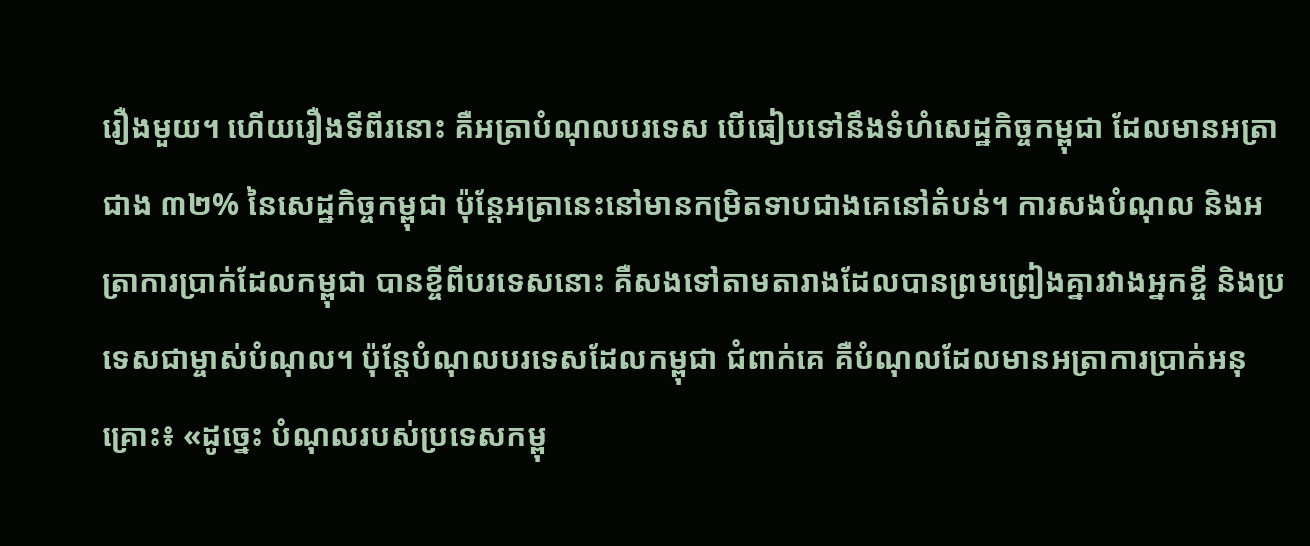រឿងមួយ។ ហើយរឿងទីពីរនោះ គឺអត្រាបំណុលបរទេស បើធៀបទៅនឹងទំហំសេដ្ឋកិច្ចកម្ពុជា ដែលមានអត្រាជាង ៣២% នៃសេដ្ឋកិច្ចកម្ពុជា ប៉ុន្តែអត្រានេះនៅមានកម្រិតទាបជាងគេនៅតំបន់។ ការសងបំណុល និងអត្រាការប្រាក់ដែលកម្ពុជា បានខ្ចីពីបរទេសនោះ គឺសងទៅតាមតារាងដែលបានព្រមព្រៀងគ្នារវាងអ្នកខ្ចី និងប្រទេសជាម្ចាស់បំណុល។ ប៉ុន្តែបំណុលបរទេសដែលកម្ពុជា ជំពាក់គេ គឺបំណុលដែលមានអត្រាការប្រាក់អនុគ្រោះ៖ «ដូច្នេះ បំណុលរបស់ប្រទេសកម្ពុ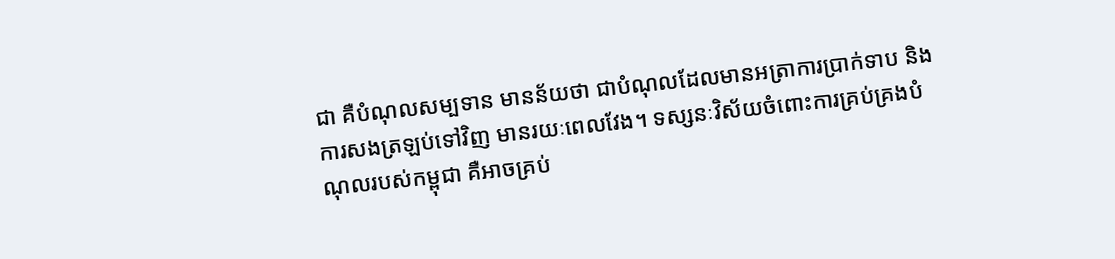ជា គឺបំណុលសម្បទាន មានន័យថា ជាបំណុលដែលមានអត្រាការប្រាក់ទាប និងការសងត្រឡប់ទៅវិញ មានរយៈពេលវែង។ ទស្សនៈវិស័យចំពោះការគ្រប់គ្រងបំណុលរបស់កម្ពុជា គឺអាចគ្រប់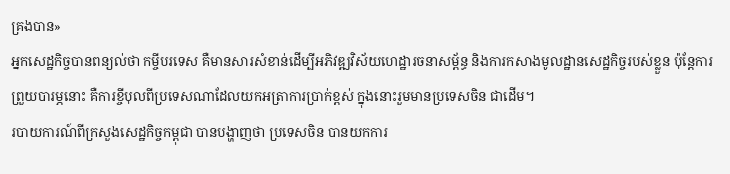គ្រងបាន»
អ្នកសេដ្ឋកិច្ចបានពន្យល់ថា កម្ចីបរទេស គឺមានសារសំខាន់ដើម្បីអភិវឌ្ឍវិស័យហេដ្ឋារចនាសម្ព័ន្ធ និងការកសាងមូលដ្ឋានសេដ្ឋកិច្ចរបស់ខ្លួន ប៉ុន្តែការព្រួយបារម្ភនោះ គឺការខ្ចីបុលពីប្រទេសណាដែលយកអត្រាការប្រាក់ខ្ពស់ ក្នុងនោះរួមមានប្រទេសចិន ជាដើម។
របាយការណ៍ពីក្រសួងសេដ្ឋកិច្ចកម្ពុជា បានបង្ហាញថា ប្រទេសចិន បានយកការ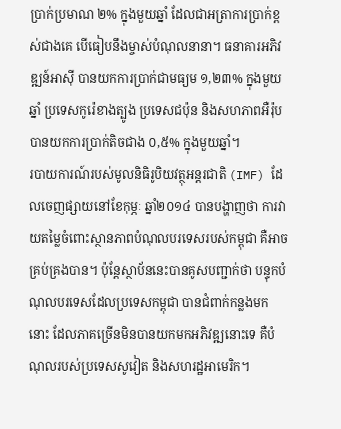ប្រាក់ប្រមាណ ២% ក្នុងមួយឆ្នាំ ដែលជាអត្រាការប្រាក់ខ្ពស់ជាងគេ បើធៀបនឹងម្ចាស់បំណុលនានា។ ធនាគារអភិវឌ្ឍន៍អាស៊ី បានយកការប្រាក់ជាមធ្យម ១,២៣% ក្នុងមួយឆ្នាំ ប្រទេសកូរ៉េខាងត្បូង ប្រទេសជប៉ុន និងសហភាពអឺរ៉ុប បានយកការប្រាក់តិចជាង ០,៥% ក្នុងមួយឆ្នាំ។
របាយការណ៍របស់មូលនិធិរូបិយវត្ថុអន្តរជាតិ (IMF) ដែលចេញផ្សាយនៅខែកុម្ភៈ ឆ្នាំ២០១៤ បានបង្ហាញថា ការវាយតម្លៃចំពោះស្ថានភាពបំណុលបរទេសរបស់កម្ពុជា គឺអាចគ្រប់គ្រងបាន។ ប៉ុន្តែស្ថាប័ននេះបានគូសបញ្ជាក់ថា បន្ទុកបំណុលបរទេសដែលប្រទេសកម្ពុជា បានជំពាក់កន្លងមកនោះ ដែលភាគច្រើនមិនបានយកមកអភិវឌ្ឍនោះទេ គឺបំណុលរបស់ប្រទេសសូវៀត និងសហរដ្ឋអាមេរិក។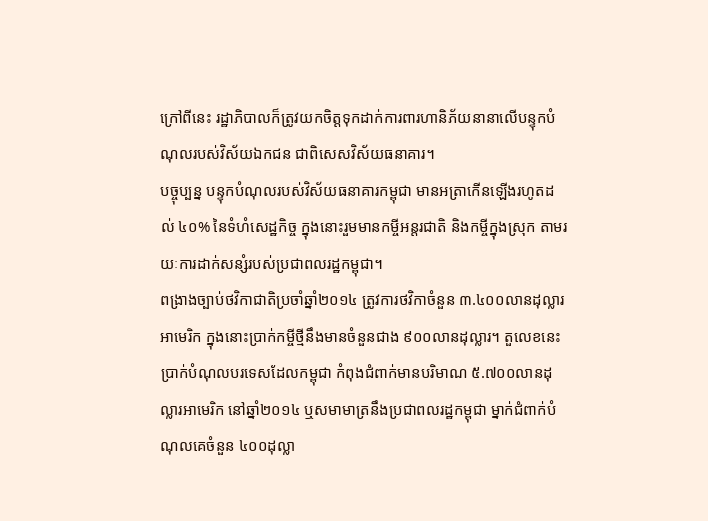ក្រៅពីនេះ រដ្ឋាភិបាលក៏ត្រូវយកចិត្តទុកដាក់ការពារហានិភ័យនានាលើបន្ទុកបំណុលរបស់វិស័យឯកជន ជាពិសេសវិស័យធនាគារ។
បច្ចុប្បន្ន បន្ទុកបំណុលរបស់វិស័យធនាគារកម្ពុជា មានអត្រាកើនឡើងរហូតដល់ ៤០% នៃទំហំសេដ្ឋកិច្ច ក្នុងនោះរួមមានកម្ចីអន្តរជាតិ និងកម្ចីក្នុងស្រុក តាមរយៈការដាក់សន្សំរបស់ប្រជាពលរដ្ឋកម្ពុជា។
ពង្រាងច្បាប់ថវិកាជាតិប្រចាំឆ្នាំ២០១៤ ត្រូវការថវិកាចំនួន ៣.៤០០លានដុល្លារអាមេរិក ក្នុងនោះប្រាក់កម្ចីថ្មីនឹងមានចំនួនជាង ៩០០លានដុល្លារ។ តួលេខនេះ ប្រាក់បំណុលបរទេសដែលកម្ពុជា កំពុងជំពាក់មានបរិមាណ ៥.៧០០លានដុល្លារអាមេរិក នៅឆ្នាំ២០១៤ ឬសមាមាត្រនឹងប្រជាពលរដ្ឋកម្ពុជា ម្នាក់ជំពាក់បំណុលគេចំនួន ៤០០ដុល្លា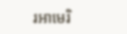រអាមេរិ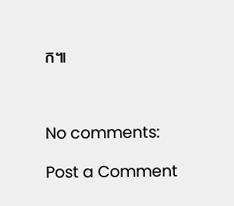ក៕



No comments:

Post a Comment